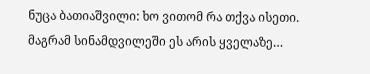ნუცა ბათიაშვილი: ხო ვითომ რა თქვა ისეთი. მაგრამ სინამდვილეში ეს არის ყველაზე…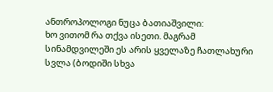ანთროპოლოგი ნუცა ბათიაშვილი:
ხო ვითომ რა თქვა ისეთი. მაგრამ სინამდვილეში ეს არის ყველაზე ჩათლახური სვლა (ბოდიში სხვა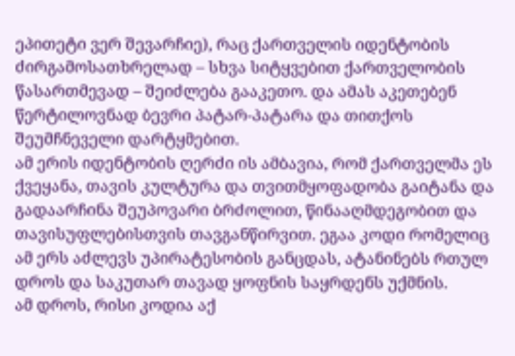ეპითეტი ვერ შევარჩიე), რაც ქართველის იდენტობის ძირგამოსათხრელად – სხვა სიტყვებით ქართველობის წასართმევად – შეიძლება გააკეთო. და ამას აკეთებენ წერტილოვნად ბევრი პატარ-პატარა და თითქოს შეუმჩნეველი დარტყმებით.
ამ ერის იდენტობის ღერძი ის ამბავია, რომ ქართველმა ეს ქვეყანა, თავის კულტურა და თვითმყოფადობა გაიტანა და გადაარჩინა შეუპოვარი ბრძოლით, წინააღმდეგობით და თავისუფლებისთვის თავგანწირვით. ეგაა კოდი რომელიც ამ ერს აძლევს უპირატესობის განცდას, ატანინებს რთულ დროს და საკუთარ თავად ყოფნის საყრდენს უქმნის.
ამ დროს, რისი კოდია აქ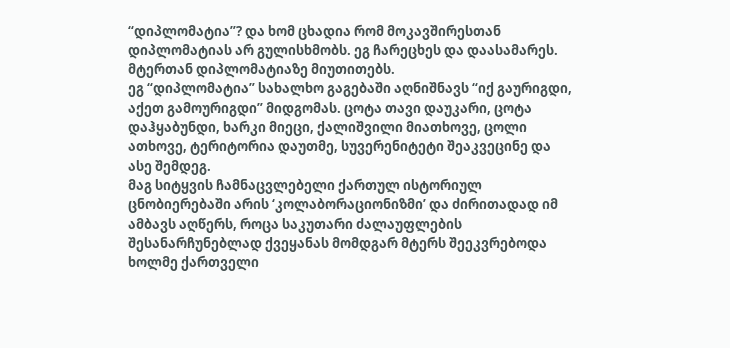“დიპლომატია”? და ხომ ცხადია რომ მოკავშირესთან დიპლომატიას არ გულისხმობს. ეგ ჩარეცხეს და დაასამარეს. მტერთან დიპლომატიაზე მიუთითებს.
ეგ “დიპლომატია” სახალხო გაგებაში აღნიშნავს “იქ გაურიგდი, აქეთ გამოურიგდი” მიდგომას. ცოტა თავი დაუკარი, ცოტა დაჰყაბუნდი, ხარკი მიეცი, ქალიშვილი მიათხოვე, ცოლი ათხოვე, ტერიტორია დაუთმე, სუვერენიტეტი შეაკვეცინე და ასე შემდეგ.
მაგ სიტყვის ჩამნაცვლებელი ქართულ ისტორიულ ცნობიერებაში არის ‘კოლაბორაციონიზმი’ და ძირითადად იმ ამბავს აღწერს, როცა საკუთარი ძალაუფლების შესანარჩუნებლად ქვეყანას მომდგარ მტერს შეეკვრებოდა ხოლმე ქართველი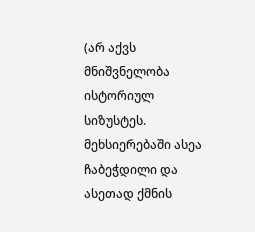(არ აქვს მნიშვნელობა ისტორიულ სიზუსტეს. მეხსიერებაში ასეა ჩაბეჭდილი და ასეთად ქმნის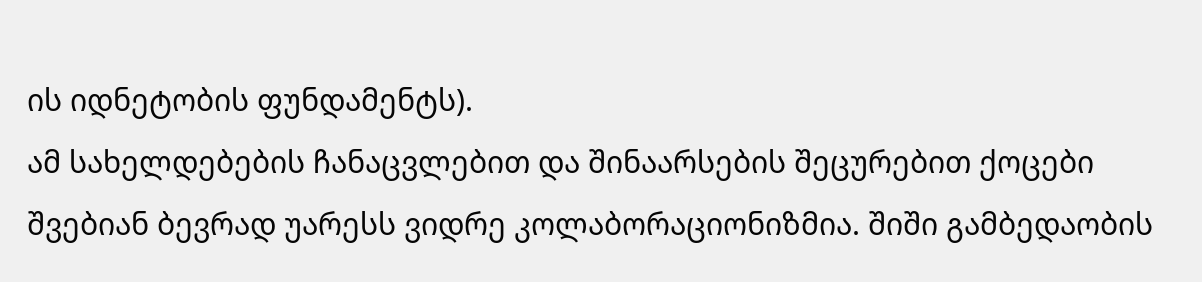ის იდნეტობის ფუნდამენტს).
ამ სახელდებების ჩანაცვლებით და შინაარსების შეცურებით ქოცები შვებიან ბევრად უარესს ვიდრე კოლაბორაციონიზმია. შიში გამბედაობის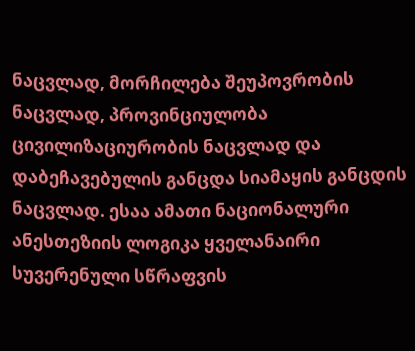ნაცვლად, მორჩილება შეუპოვრობის ნაცვლად, პროვინციულობა ცივილიზაციურობის ნაცვლად და დაბეჩავებულის განცდა სიამაყის განცდის ნაცვლად. ესაა ამათი ნაციონალური ანესთეზიის ლოგიკა ყველანაირი სუვერენული სწრაფვის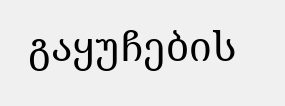გაყუჩების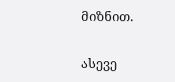მიზნით.

ასევე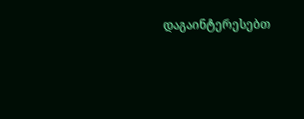დაგაინტერესებთ